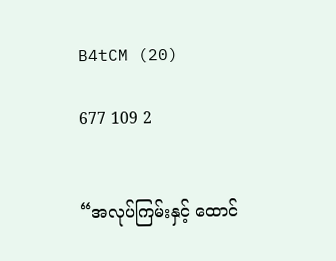B4tCM (20)

677 109 2


“အလုပ်ကြမ်းနှင့် ထောင်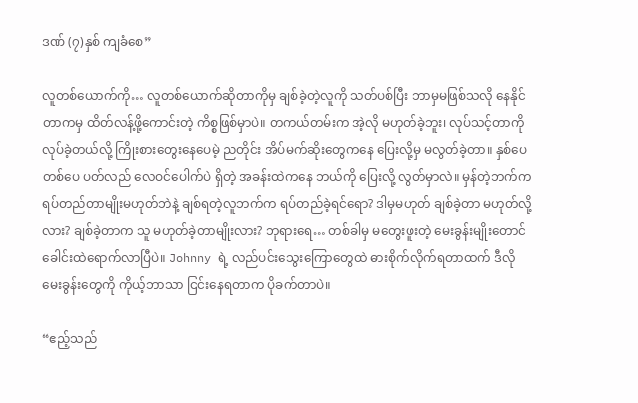ဒဏ် (၇)နှစ် ကျခံစေ”

လူတစ်ယောက်ကို… လူတစ်ယောက်ဆိုတာကိုမှ ချစ်ခဲ့တဲ့လူကို သတ်ပစ်ပြီး ဘာမှမဖြစ်သလို နေနိုင်တာကမှ ထိတ်လန့်ဖို့ကောင်းတဲ့ ကိစ္စဖြစ်မှာပဲ။ တကယ်တမ်းက အဲ့လို မဟုတ်ခဲ့ဘူး၊ လုပ်သင့်တာကို လုပ်ခဲ့တယ်လို့ ကြိုးစားတွေးနေပေမဲ့ ညတိုင်း အိပ်မက်ဆိုးတွေကနေ ပြေးလို့မှ မလွတ်ခဲ့တာ။ နှစ်ပေ တစ်ပေ ပတ်လည် လေဝင်ပေါက်ပဲ ရှိတဲ့ အခန်းထဲကနေ ဘယ်ကို ပြေးလို့ လွတ်မှာလဲ။ မှန်တဲ့ဘက်က ရပ်တည်တာမျိုးမဟုတ်ဘဲနဲ့ ချစ်ရတဲ့လူဘက်က ရပ်တည်ခဲ့ရင်ရော? ဒါမှမဟုတ် ချစ်ခဲ့တာ မဟုတ်လို့လား? ချစ်ခဲ့တာက သူ မဟုတ်ခဲ့တာမျိုးလား? ဘုရားရေ… တစ်ခါမှ မတွေးဖူးတဲ့ မေးခွန်းမျိုးတောင် ခေါင်းထဲရောက်လာပြီပဲ။ Johnny ရဲ့ လည်ပင်းသွေးကြောတွေထဲ ဓားစိုက်လိုက်ရတာထက် ဒီလိုမေးခွန်းတွေကို ကိုယ့်ဘာသာ ငြင်းနေရတာက ပိုခက်တာပဲ။

“ဧည့်သည်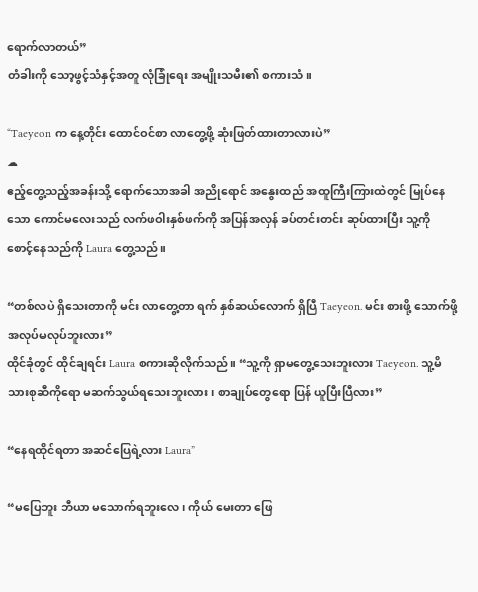ရောက်လာတယ်”
တံခါးကို သော့ဖွင့်သံနှင့်အတူ လုံခြုံရေး အမျိုးသမီး၏ စကားသံ။

“Taeyeon က နေ့တိုင်း ထောင်ဝင်စာ လာတွေ့ဖို့ ဆုံးဖြတ်ထားတာလားပဲ”
☁
ဧည့်တွေ့သည့်အခန်းသို့ ရောက်သောအခါ အညိုရောင် အနွေးထည် အထူကြီးကြားထဲတွင် မြုပ်နေသော ကောင်မလေးသည် လက်ဖဝါးနှစ်ဖက်ကို အပြန်အလှန် ခပ်တင်းတင်း ဆုပ်ထားပြီး သူ့ကို စောင့်နေသည်ကို Laura တွေ့သည်။

“တစ်လပဲ ရှိသေးတာကို မင်း လာတွေ့တာ ရက် နှစ်ဆယ်လောက် ရှိပြီ Taeyeon. မင်း စားဖို့ သောက်ဖို့ အလုပ်မလုပ်ဘူးလား”
ထိုင်ခုံတွင် ထိုင်ချရင်း Laura စကားဆိုလိုက်သည်။ “သူ့ကို ရှာမတွေ့သေးဘူးလား Taeyeon. သူ့မိသားစုဆီကိုရော မဆက်သွယ်ရသေးဘူးလား၊ စာချုပ်တွေရော ပြန် ယူပြီးပြီလား”

“နေရထိုင်ရတာ အဆင်ပြေရဲ့လား Laura”

“မပြေဘူး ဘီယာ မသောက်ရဘူးလေ၊ ကိုယ် မေးတာ ဖြေ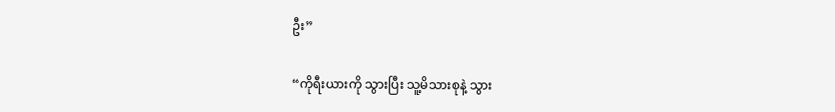ဦး”

“ကိုရီးယားကို သွားပြီး သူ့မိသားစုနဲ့ သွား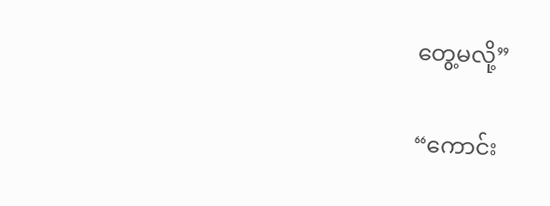တွေ့မလို့”

“ကောင်း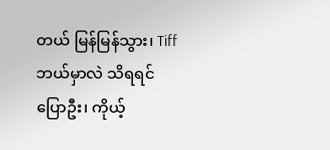တယ် မြန်မြန်သွား၊ Tiff ဘယ်မှာလဲ သိရရင် ပြောဦး၊ ကိုယ့်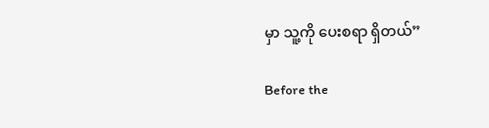မှာ သူ့ကို ပေးစရာ ရှိတယ်”

Before the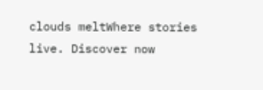clouds meltWhere stories live. Discover now